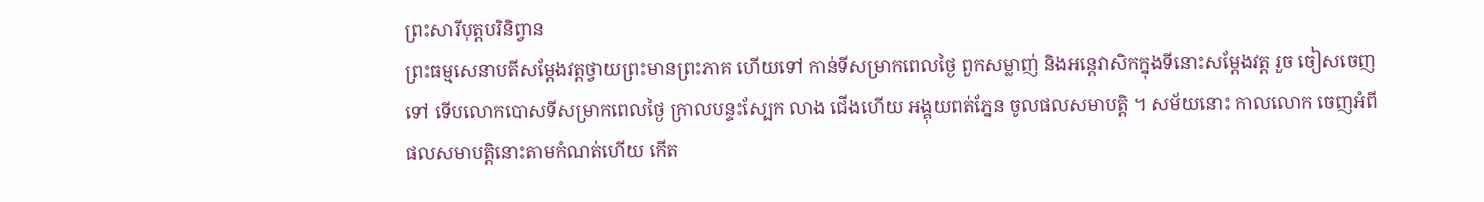ព្រះសារីបុត្តបរិនិព្វាន
ព្រះធម្មសេនាបតីសម្តែងវត្តថ្វាយព្រះមានព្រះភាគ ហើយទៅ កាន់ទីសម្រាកពេលថ្ងៃ ពួកសម្លាញ់ និងអន្តេវាសិកក្នុងទីនោះសម្តែងវត្ត រួច ចៀសចេញទៅ ទើបលោកបោសទីសម្រាកពេលថ្ងៃ ក្រាលបន្ទះស្បែក លាង ជើងហើយ អង្គុយពត់ភ្នែន ចូលផលសមាបត្តិ ។ សម័យនោះ កាលលោក ចេញអំពីផលសមាបត្តិនោះតាមកំណត់ហើយ កើត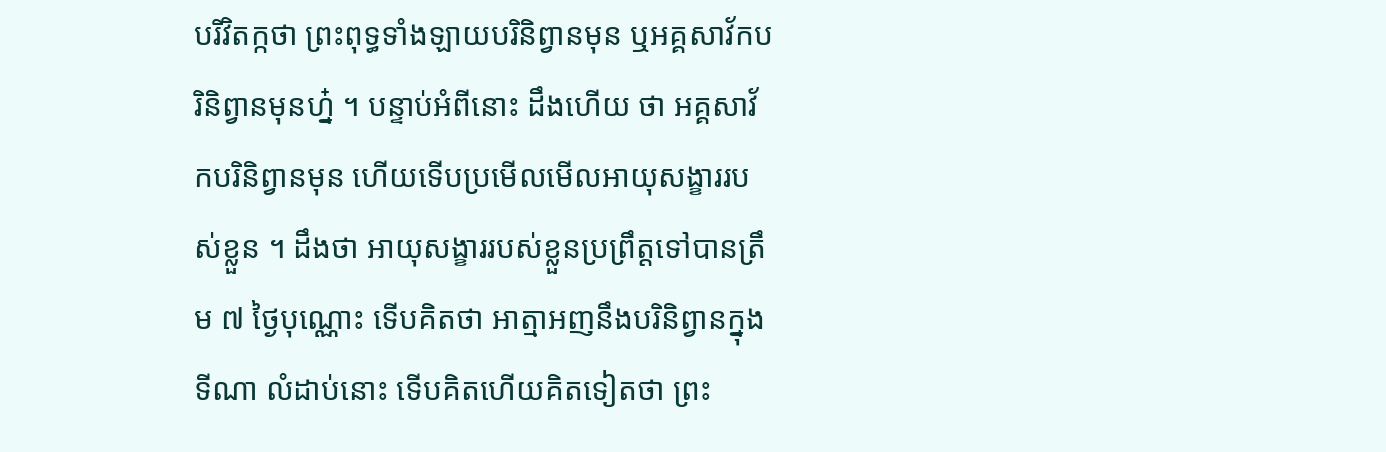បរិវិតក្កថា ព្រះពុទ្ធទាំងឡាយបរិនិព្វានមុន ឬអគ្គសាវ័កបរិនិព្វានមុនហ្ន៎ ។ បន្ទាប់អំពីនោះ ដឹងហើយ ថា អគ្គសាវ័កបរិនិព្វានមុន ហើយទើបប្រមើលមើលអាយុសង្ខាររបស់ខ្លួន ។ ដឹងថា អាយុសង្ខាររបស់ខ្លួនប្រព្រឹត្តទៅបានត្រឹម ៧ ថ្ងៃបុណ្ណោះ ទើបគិតថា អាត្មាអញនឹងបរិនិព្វានក្នុងទីណា លំដាប់នោះ ទើបគិតហើយគិតទៀតថា ព្រះ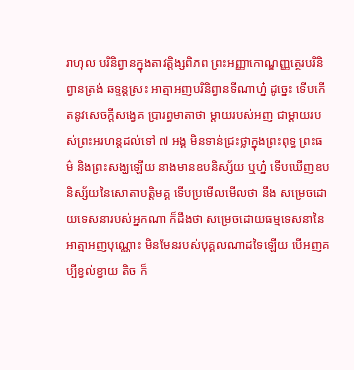រាហុល បរិនិព្វានក្នុងតាវត្តិង្សពិភព ព្រះអញ្ញាកោណ្ឌញ្ញត្ថេរបរិនិព្វានត្រង់ ឆទ្ទន្តស្រះ អាត្មាអញបរិនិព្វានទីណាហ្ន៎ ដូច្នេះ ទើបកើតនូវសេចក្តីសង្វេគ ប្រារព្ធមាតាថា ម្តាយរបស់អញ ជាម្តាយរបស់ព្រះអរហន្តដល់ទៅ ៧ អង្គ មិនទាន់ជ្រះថ្លាក្នុងព្រះពុទ្ធ ព្រះធម៌ និងព្រះសង្ឃឡើយ នាងមានឧបនិស្ស័យ ឬហ្ន៎ ទើបឃើញឧបនិស្ស័យនៃសោតាបត្តិមគ្គ ទើបប្រមើលមើលថា នឹង សម្រេចដោយទេសនារបស់អ្នកណា ក៏ដឹងថា សម្រេចដោយធម្មទេសនានៃ អាត្មាអញបុណ្ណោះ មិនមែនរបស់បុគ្គលណាដទៃឡើយ បើអញគប្បីខ្វល់ខ្វាយ តិច ក៏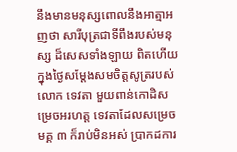នឹងមានមនុស្សពោលនឹងអាត្មាអញថា សារីបុត្រជាទីពឹងរបស់មនុស្ស ដ៏សេសទាំងឡាយ ពិតហើយ ក្នុងថ្ងៃសម្តែងសមចិត្តសូត្ររបស់លោក ទេវតា មួយពាន់កោដិសម្រេចអរហត្ត ទេវតាដែលសម្រេចមគ្គ ៣ ក៏រាប់មិនអស់ ប្រាកដការ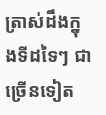ត្រាស់ដឹងក្នុងទីដទៃៗ ជាច្រើនទៀត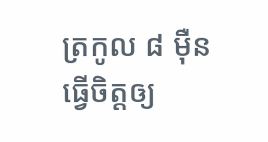ត្រកូល ៨ ម៉ឺនធ្វើចិត្តឲ្យ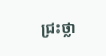ជ្រះថ្លា